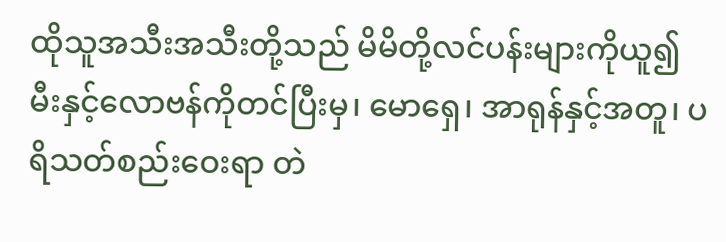ထိုသူအသီးအသီးတို့သည် မိမိတို့လင်ပန်းများကိုယူ၍ မီးနှင့်လောဗန်ကိုတင်ပြီးမှ၊ မောရှေ၊ အာရုန်နှင့်အတူ၊ ပရိသတ်စည်းဝေးရာ တဲ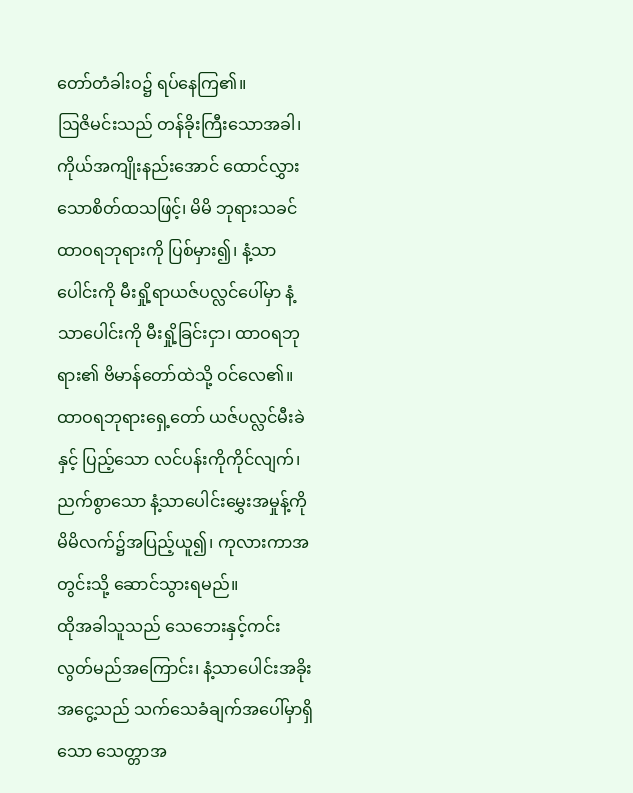တော်တံခါးဝ၌ ရပ်နေကြ၏။
ဩဇိမင်းသည် တန်ခိုးကြီးသောအခါ၊ ကိုယ်အကျိုးနည်းအောင် ထောင်လွှားသောစိတ်ထသဖြင့်၊ မိမိ ဘုရားသခင် ထာဝရဘုရားကို ပြစ်မှား၍၊ နံ့သာပေါင်းကို မီးရှို့ရာယဇ်ပလ္လင်ပေါ်မှာ နံ့သာပေါင်းကို မီးရှို့ခြင်းငှာ၊ ထာဝရဘုရား၏ ဗိမာန်တော်ထဲသို့ ဝင်လေ၏။
ထာဝရဘုရားရှေ့တော် ယဇ်ပလ္လင်မီးခဲနှင့် ပြည့်သော လင်ပန်းကိုကိုင်လျက်၊ ညက်စွာသော နံ့သာပေါင်းမွှေးအမှုန့်ကို မိမိလက်၌အပြည့်ယူ၍၊ ကုလားကာအတွင်းသို့ ဆောင်သွားရမည်။
ထိုအခါသူသည် သေဘေးနှင့်ကင်းလွတ်မည်အကြောင်း၊ နံ့သာပေါင်းအခိုးအငွေ့သည် သက်သေခံချက်အပေါ်မှာရှိသော သေတ္တာအ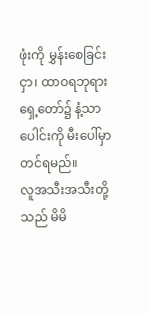ဖုံးကို မွှန်းစေခြင်းငှာ၊ ထာဝရဘုရားရှေ့တော်၌ နံ့သာပေါင်းကို မီးပေါ်မှာတင်ရမည်။
လူအသီးအသီးတို့သည် မိမိ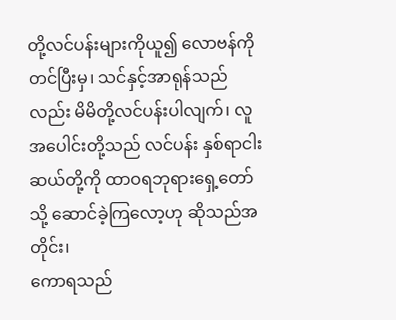တို့လင်ပန်းများကိုယူ၍ လောဗန်ကိုတင်ပြီးမှ၊ သင်နှင့်အာရုန်သည်လည်း မိမိတို့လင်ပန်းပါလျက်၊ လူအပေါင်းတို့သည် လင်ပန်း နှစ်ရာငါးဆယ်တို့ကို ထာဝရဘုရားရှေ့တော်သို့ ဆောင်ခဲ့ကြလော့ဟု ဆိုသည်အတိုင်း၊
ကောရသည်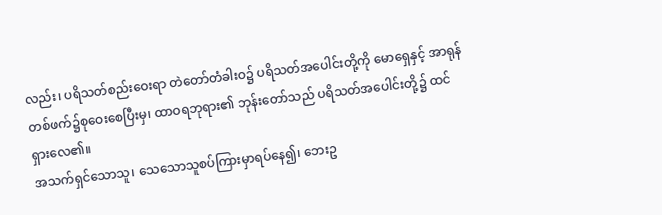လည်း၊ ပရိသတ်စည်းဝေးရာ တဲတော်တံခါးဝ၌ ပရိသတ်အပေါင်းတို့ကို မောရှေနှင့် အာရုန်တစ်ဖက်၌စုဝေးစေပြီးမှ၊ ထာဝရဘုရား၏ ဘုန်းတော်သည် ပရိသတ်အပေါင်းတို့၌ ထင်ရှားလေ၏။
အသက်ရှင်သောသူ၊ သေသောသူစပ်ကြားမှာရပ်နေ၍၊ ဘေးဥ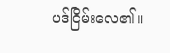ပဒ်ငြိမ်းလေ၏။